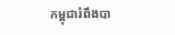កម្ពុជារំពឹងបា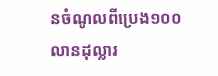នចំណូលពីប្រេង១០០លានដុល្លារ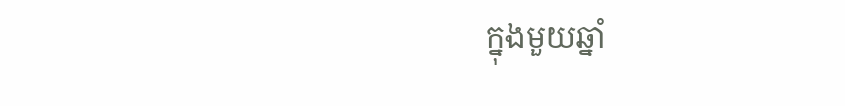ក្នុងមួយឆ្នាំ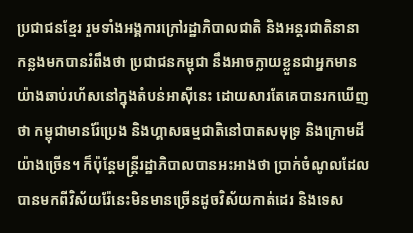ប្រជាជនខ្មែរ រួមទាំងអង្គការក្រៅរដ្ឋាភិបាលជាតិ និងអន្តរជាតិនានា កន្លងមកបានរំពឹងថា ប្រជាជនកម្ពុជា នឹងអាចក្លាយខ្លួនជាអ្នកមានយ៉ាងឆាប់រហ័សនៅក្នុងតំបន់អាស៊ីនេះ ដោយសារតែគេបានរកឃើញថា កម្ពុជាមានរ៉ែប្រេង និងហ្គាសធម្មជាតិនៅបាតសមុទ្រ និងក្រោមដីយ៉ាងច្រើន។ ក៏ប៉ុន្តែមន្ត្រីរដ្ឋាភិបាលបានអះអាងថា ប្រាក់ចំណូលដែលបានមកពីវិស័យរ៉ែនេះមិនមានច្រើនដូចវិស័យកាត់ដេរ និងទេស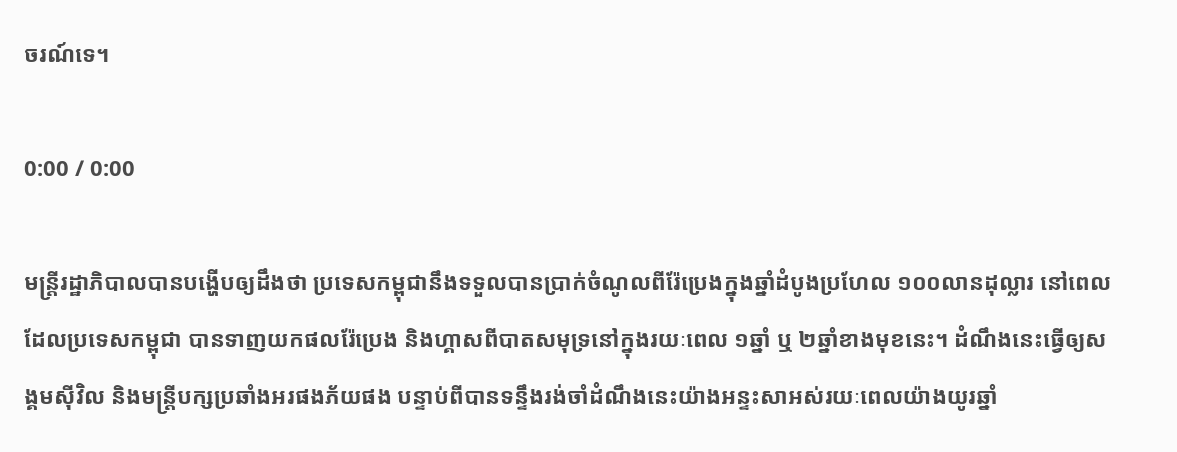ចរណ៍ទេ។

0:00 / 0:00

មន្ត្រីរដ្ឋាភិបាលបានបង្ហើបឲ្យដឹងថា ប្រទេសកម្ពុជានឹងទទួលបានប្រាក់ចំណូលពីរ៉ែប្រេងក្នុងឆ្នាំដំបូងប្រហែល ១០០លានដុល្លារ នៅពេលដែលប្រទេសកម្ពុជា បានទាញយកផលរ៉ែប្រេង និងហ្គាសពីបាតសមុទ្រនៅក្នុងរយៈពេល ១ឆ្នាំ ឬ ២ឆ្នាំខាងមុខនេះ។ ដំណឹងនេះធ្វើឲ្យសង្គមស៊ីវិល និងមន្ត្រីបក្សប្រឆាំងអរផងភ័យផង បន្ទាប់ពីបានទន្ទឹងរង់ចាំដំណឹងនេះយ៉ាងអន្ទះសាអស់រយៈពេលយ៉ាងយូរឆ្នាំ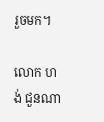រួចមក។

លោក ហង់ ជួនណា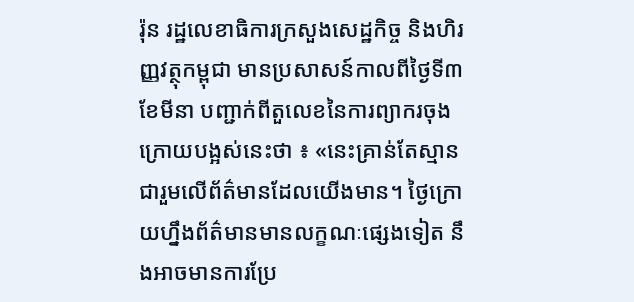រ៉ុន រដ្ឋលេខាធិការក្រសួងសេដ្ឋកិច្ច និងហិរញ្ញវត្ថុកម្ពុជា មានប្រសាសន៍កាលពីថ្ងៃទី៣ ខែមីនា បញ្ជាក់ពីតួលេខនៃការព្យាករចុងក្រោយបង្អស់នេះថា ៖ «នេះគ្រាន់តែស្មានជារួមលើព័ត៌មានដែលយើងមាន។ ថ្ងៃក្រោយហ្នឹងព័ត៌មានមានលក្ខណៈផ្សេងទៀត នឹងអាចមានការប្រែ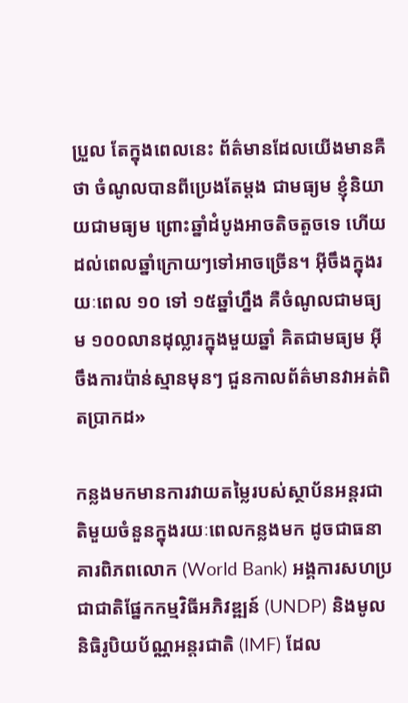ប្រួល តែក្នុងពេលនេះ ព័ត៌មានដែលយើងមានគឺថា ចំណូលបានពីប្រេងតែម្ដង ជាមធ្យម ខ្ញុំនិយាយជាមធ្យម ព្រោះឆ្នាំដំបូងអាចតិចតួចទេ ហើយដល់ពេលឆ្នាំក្រោយៗទៅអាចច្រើន។ អ៊ីចឹងក្នុងរយៈពេល ១០ ទៅ ១៥ឆ្នាំហ្នឹង គឺចំណូលជាមធ្យម ១០០លានដុល្លារក្នុងមួយឆ្នាំ គិតជាមធ្យម អ៊ីចឹងការប៉ាន់ស្មានមុនៗ ជួនកាលព័ត៌មានវាអត់ពិតប្រាកដ»

កន្លងមកមានការវាយតម្លៃរបស់ស្ថាប័នអន្តរជាតិមួយចំនួនក្នុងរយៈពេលកន្លងមក ដូចជាធនាគារពិភពលោក (World Bank) អង្គការសហប្រជាជាតិផ្នែកកម្មវិធីអភិវឌ្ឍន៍ (UNDP) និងមូលនិធិរូបិយប័ណ្ណអន្តរជាតិ (IMF) ដែល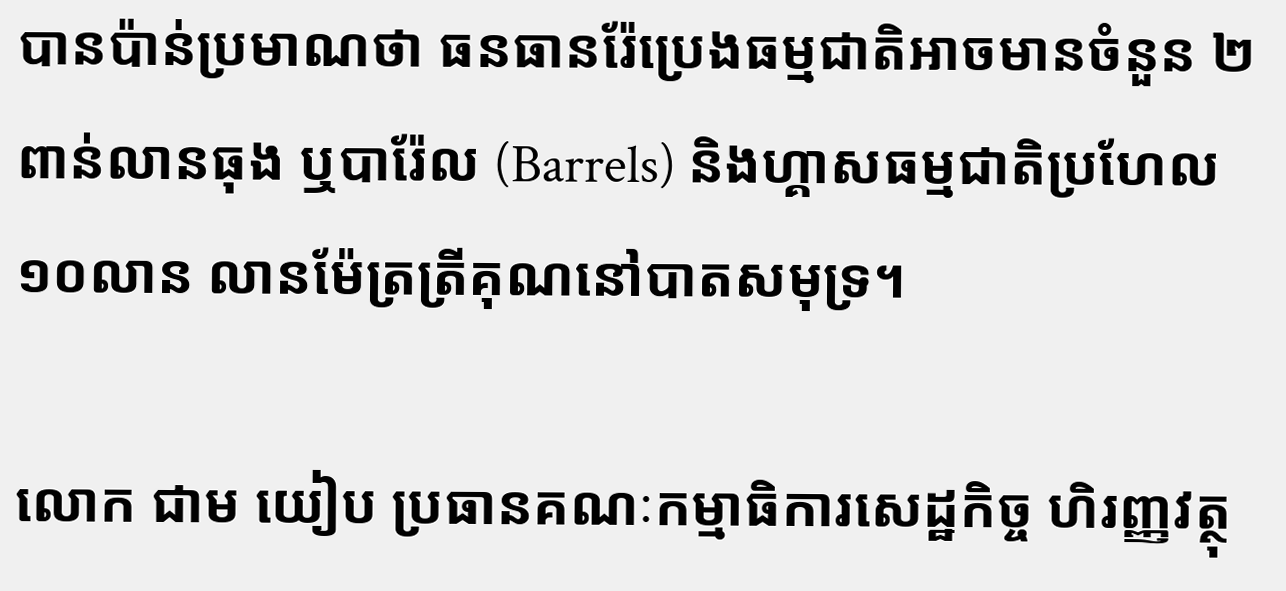បានប៉ាន់ប្រមាណថា ធនធានរ៉ែប្រេងធម្មជាតិអាចមានចំនួន ២ពាន់លានធុង ឬបារ៉ែល (Barrels) និងហ្គាសធម្មជាតិប្រហែល ១០លាន លានម៉ែត្រត្រីគុណនៅបាតសមុទ្រ។

លោក ជាម យៀប ប្រធានគណៈកម្មាធិការសេដ្ឋកិច្ច ហិរញ្ញវត្ថុ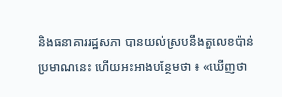និងធនាគាររដ្ឋសភា បានយល់ស្របនឹងតួលេខប៉ាន់ប្រមាណនេះ ហើយអះអាងបន្ថែមថា ៖ «ឃើញថា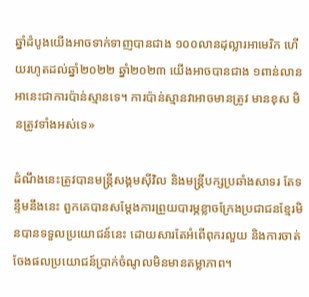ឆ្នាំដំបូងយើងអាចទាក់ទាញបានជាង ១០០លានដុល្លារអាមេរិក ហើយរហូតដល់ឆ្នាំ២០២២ ឆ្នាំ២០២៣ យើងអាចបានជាង ១ពាន់លាន អានេះជាការប៉ាន់ស្មានទេ។ ការប៉ាន់ស្មានវាអាចមានត្រូវ មានខុស មិនត្រូវទាំងអស់ទេ»

ដំណឹងនេះត្រូវបានមន្ត្រីសង្គមស៊ីវិល និងមន្ត្រីបក្សប្រឆាំងសាទរ តែទន្ទឹមនឹងនេះ ពួកគេបានសម្ដែងការព្រួយបារម្ភខ្លាចក្រែងប្រជាជនខ្មែរមិនបានទទួលប្រយោជន៍នេះ ដោយសារតែអំពើពុករលួយ និងការចាត់ចែងផលប្រយោជន៍ប្រាក់ចំណូលមិនមានតម្លាភាព។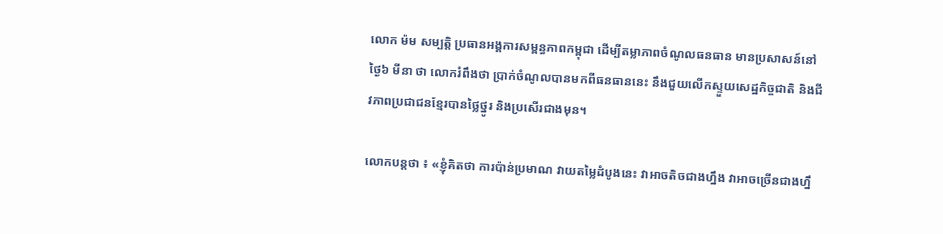លោក ម៉ម សម្បត្តិ ប្រធានអង្គការសម្ពន្ធភាពកម្ពុជា ដើម្បីតម្លាភាពចំណូលធនធាន មានប្រសាសន៍នៅថ្ងៃ៦ មីនា ថា លោករំពឹងថា ប្រាក់ចំណូលបានមកពីធនធាននេះ នឹងជួយលើកស្ទួយសេដ្ឋកិច្ចជាតិ និងជីវភាពប្រជាជនខ្មែរបានថ្លៃថ្នូរ និងប្រសើរជាងមុន។

លោកបន្តថា ៖ «ខ្ញុំគិតថា ការប៉ាន់ប្រមាណ វាយតម្លៃដំបូងនេះ វាអាចតិចជាងហ្នឹង វាអាចច្រើនជាងហ្នឹ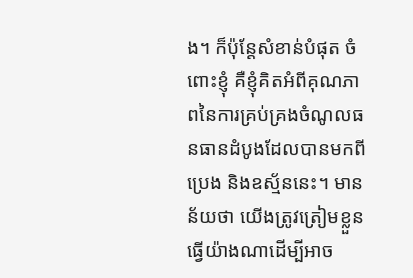ង។ ក៏ប៉ុន្តែសំខាន់បំផុត ចំពោះខ្ញុំ គឺខ្ញុំគិតអំពីគុណភាពនៃការគ្រប់គ្រងចំណូលធនធានដំបូងដែលបានមកពីប្រេង និងឧស្ម័ននេះ។ មានន័យថា យើងត្រូវត្រៀមខ្លួនធ្វើយ៉ាងណាដើម្បីអាច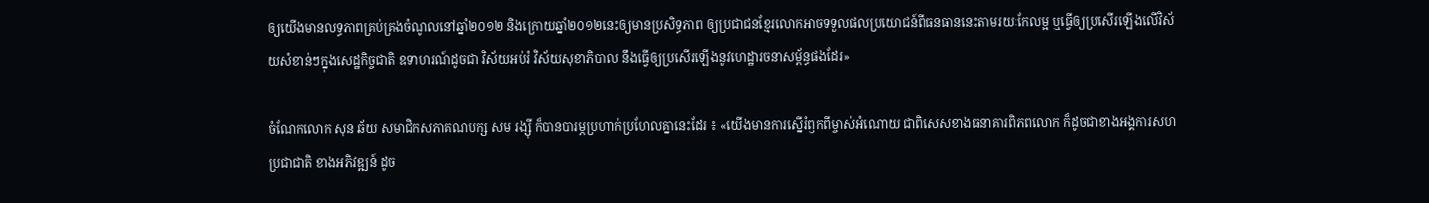ឲ្យយើងមានលទ្ធភាពគ្រប់គ្រងចំណូលនៅឆ្នាំ២០១២ និងក្រោយឆ្នាំ២០១២នេះឲ្យមានប្រសិទ្ធភាព ឲ្យប្រជាជនខ្មែរលោកអាចទទួលផលប្រយោជន៍ពីធនធាននេះតាមរយៈកែលម្អ ឬធ្វើឲ្យប្រសើរឡើងលើវិស័យសំខាន់ៗក្នុងសេដ្ឋកិច្ចជាតិ ឧទាហរណ៍ដូចជា វិស័យអប់រំ វិស័យសុខាភិបាល នឹងធ្វើឲ្យប្រសើរឡើងនូវហេដ្ឋារចនាសម្ព័ន្ធផងដែរ»

ចំណែកលោក សុន ឆ័យ សមាជិកសភាគណបក្ស សម រង្ស៊ី ក៏បានបារម្ភប្រហាក់ប្រហែលគ្នានេះដែរ ៖ «យើងមានការស្នើរំឭកពីម្ចាស់អំណោយ ជាពិសេសខាងធនាគារពិភពលោក ក៏ដូចជាខាងអង្គការសហប្រជាជាតិ ខាងអភិវឌ្ឍន៍ ដូច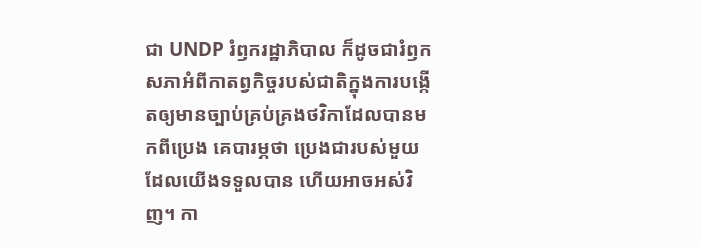ជា UNDP រំឭករដ្ឋាភិបាល ក៏ដូចជារំឭកសភាអំពីកាតព្វកិច្ចរបស់ជាតិក្នុងការបង្កើតឲ្យមានច្បាប់គ្រប់គ្រងថវិកាដែលបានមកពីប្រេង គេបារម្ភថា ប្រេងជារបស់មួយដែលយើងទទួលបាន ហើយអាចអស់វិញ។ កា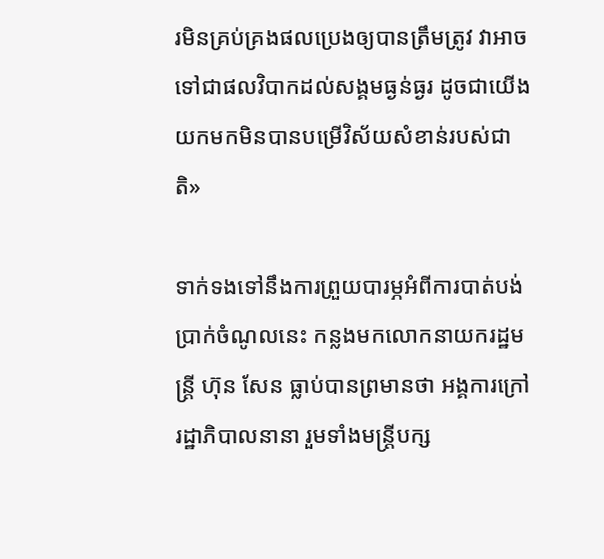រមិនគ្រប់គ្រងផលប្រេងឲ្យបានត្រឹមត្រូវ វាអាចទៅជាផលវិបាកដល់សង្គមធ្ងន់ធ្ងរ ដូចជាយើងយកមកមិនបានបម្រើវិស័យសំខាន់របស់ជាតិ»

ទាក់ទងទៅនឹងការព្រួយបារម្ភអំពីការបាត់បង់ប្រាក់ចំណូលនេះ កន្លងមកលោកនាយករដ្ឋមន្ត្រី ហ៊ុន សែន ធ្លាប់បានព្រមានថា អង្គការក្រៅរដ្ឋាភិបាលនានា រួមទាំងមន្ត្រីបក្ស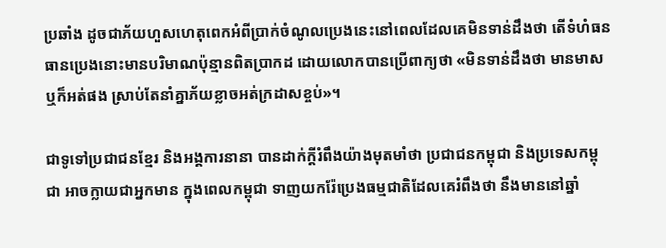ប្រឆាំង ដូចជាភ័យហួសហេតុពេកអំពីប្រាក់ចំណូលប្រេងនេះនៅពេលដែលគេមិនទាន់ដឹងថា តើទំហំធនធានប្រេងនោះមានបរិមាណប៉ុន្មានពិតប្រាកដ ដោយលោកបានប្រើពាក្យថា «មិនទាន់ដឹងថា មានមាស ឬក៏អត់ផង ស្រាប់តែនាំគ្នាភ័យខ្លាចអត់ក្រដាសខ្ចប់»។

ជាទូទៅប្រជាជនខ្មែរ និងអង្គការនានា បានដាក់ក្ដីរំពឹងយ៉ាងមុតមាំថា ប្រជាជនកម្ពុជា និងប្រទេសកម្ពុជា អាចក្លាយជាអ្នកមាន ក្នុងពេលកម្ពុជា ទាញយករ៉ែប្រេងធម្មជាតិដែលគេរំពឹងថា នឹងមាននៅឆ្នាំ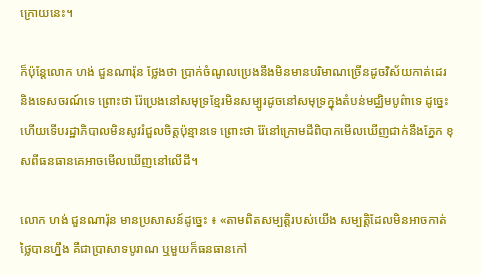ក្រោយនេះ។

ក៏ប៉ុន្តែលោក ហង់ ជួនណារ៉ុន ថ្លែងថា ប្រាក់ចំណូលប្រេងនឹងមិនមានបរិមាណច្រើនដូចវិស័យកាត់ដេរ និងទេសចរណ៍ទេ ព្រោះថា រ៉ែប្រេងនៅសមុទ្រខ្មែរមិនសម្បូរដូចនៅសមុទ្រក្នុងតំបន់មជ្ឈិមបូព៌ាទេ ដូច្នេះហើយទើបរដ្ឋាភិបាលមិនសូវរំជួលចិត្តប៉ុន្មានទេ ព្រោះថា រ៉ែនៅក្រោមដីពិបាកមើលឃើញជាក់នឹងភ្នែក ខុសពីធនធានគេអាចមើលឃើញនៅលើដី។

លោក ហង់ ជួនណារ៉ុន មានប្រសាសន៍ដូច្នេះ ៖ «តាមពិតសម្បត្តិរបស់យើង សម្បត្តិដែលមិនអាចកាត់ថ្លៃបានហ្នឹង គឺជាប្រាសាទបូរាណ ឬមួយក៏ធនធានកៅ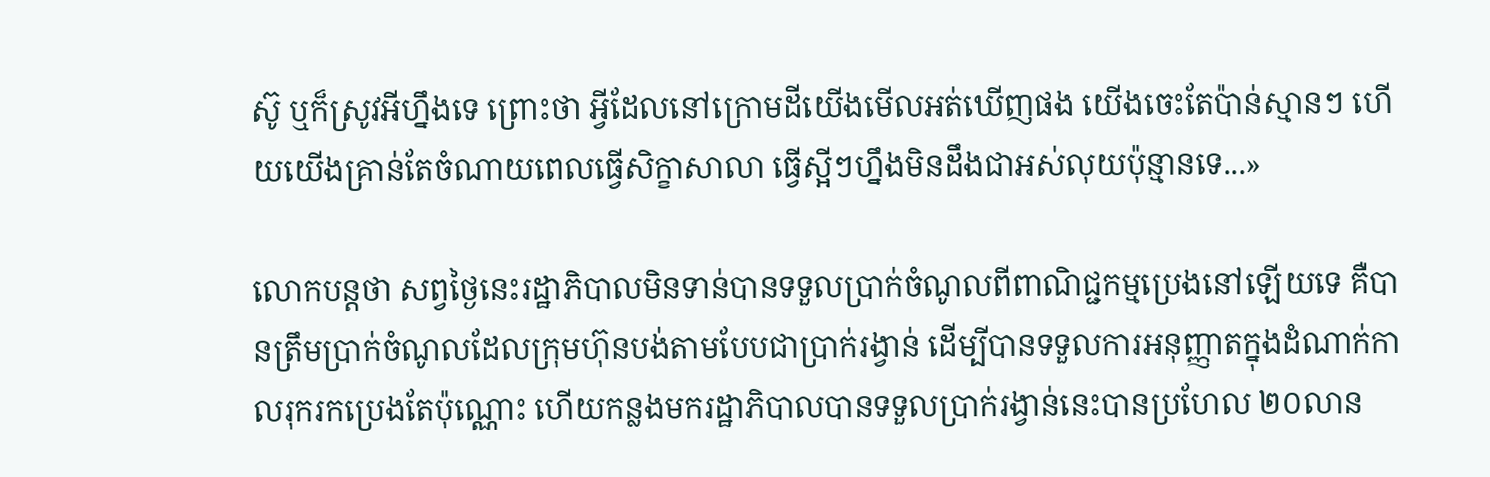ស៊ូ ឬក៏ស្រូវអីហ្នឹងទេ ព្រោះថា អ្វីដែលនៅក្រោមដីយើងមើលអត់ឃើញផង យើងចេះតែប៉ាន់ស្មានៗ ហើយយើងគ្រាន់តែចំណាយពេលធ្វើសិក្ខាសាលា ធ្វើស្អីៗហ្នឹងមិនដឹងជាអស់លុយប៉ុន្មានទេ...»

លោកបន្តថា សព្វថ្ងៃនេះរដ្ឋាភិបាលមិនទាន់បានទទួលប្រាក់ចំណូលពីពាណិជ្ជកម្មប្រេងនៅឡើយទេ គឺបានត្រឹមប្រាក់ចំណូលដែលក្រុមហ៊ុនបង់តាមបែបជាប្រាក់រង្វាន់ ដើម្បីបានទទួលការអនុញ្ញាតក្នុងដំណាក់កាលរុករកប្រេងតែប៉ុណ្ណោះ ហើយកន្លងមករដ្ឋាភិបាលបានទទួលប្រាក់រង្វាន់នេះបានប្រហែល ២០លាន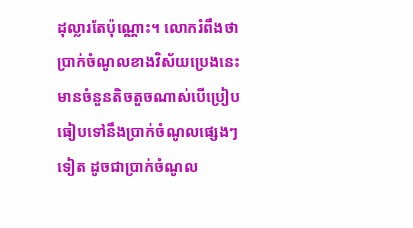ដុល្លារតែប៉ុណ្ណោះ។ លោករំពឹងថា ប្រាក់ចំណូលខាងវិស័យប្រេងនេះ មានចំនួនតិចតួចណាស់បើប្រៀបធៀបទៅនឹងប្រាក់ចំណូលផ្សេងៗទៀត ដូចជាប្រាក់ចំណូល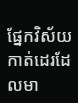ផ្នែកវិស័យកាត់ដេរដែលមា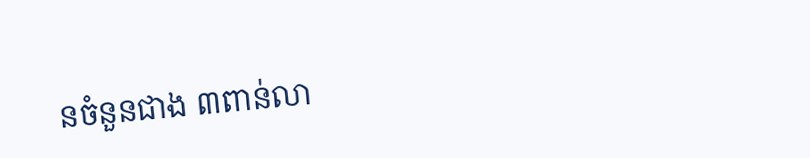នចំនួនជាង ៣ពាន់លា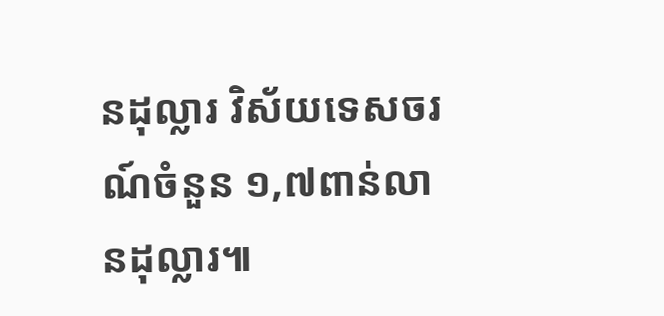នដុល្លារ វិស័យទេសចរណ៍ចំនួន ១,៧ពាន់លានដុល្លារ៕